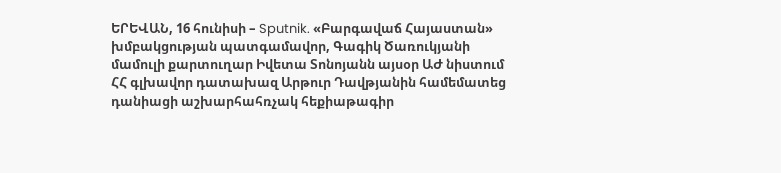ԵՐԵՎԱՆ, 16 հունիսի – Sputnik. «Բարգավաճ Հայաստան» խմբակցության պատգամավոր, Գագիկ Ծառուկյանի մամուլի քարտուղար Իվետա Տոնոյանն այսօր ԱԺ նիստում ՀՀ գլխավոր դատախազ Արթուր Դավթյանին համեմատեց դանիացի աշխարհահռչակ հեքիաթագիր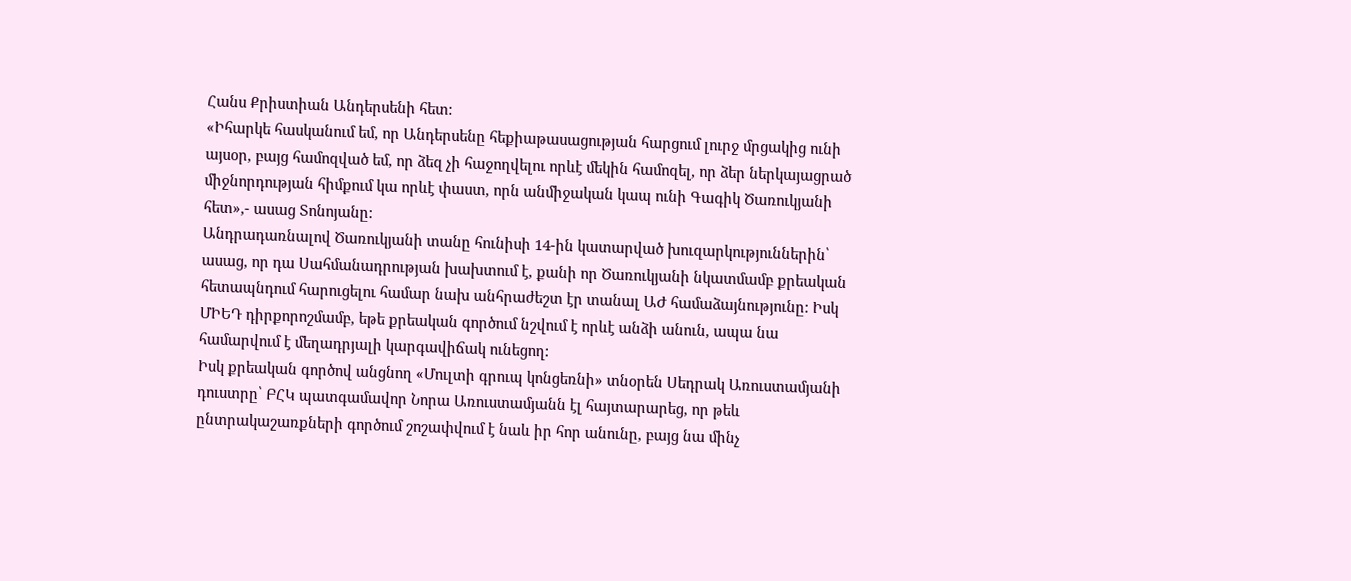Հանս Քրիստիան Անդերսենի հետ:
«Իհարկե հասկանում եմ, որ Անդերսենը հեքիաթասացության հարցում լուրջ մրցակից ունի այսօր, բայց համոզված եմ, որ ձեզ չի հաջողվելու որևէ մեկին համոզել, որ ձեր ներկայացրած միջնորդության հիմքում կա որևէ փաստ, որն անմիջական կապ ունի Գագիկ Ծառուկյանի հետ»,- ասաց Տոնոյանը:
Անդրադառնալով Ծառուկյանի տանը հունիսի 14-ին կատարված խուզարկություններին՝ ասաց, որ դա Սահմանադրության խախտում է, քանի որ Ծառուկյանի նկատմամբ քրեական հետապնդում հարուցելու համար նախ անհրաժեշտ էր տանալ ԱԺ համաձայնությունը: Իսկ ՄԻԵԴ դիրքորոշմամբ, եթե քրեական գործում նշվում է որևէ անձի անուն, ապա նա համարվում է մեղադրյալի կարգավիճակ ունեցող:
Իսկ քրեական գործով անցնող «Մուլտի գրուպ կոնցեռնի» տնօրեն Սեդրակ Առուստամյանի դուստրը՝ ԲՀԿ պատգամավոր Նորա Առուստամյանն էլ հայտարարեց, որ թեև ընտրակաշառքների գործում շոշափվում է նաև իր հոր անունը, բայց նա մինչ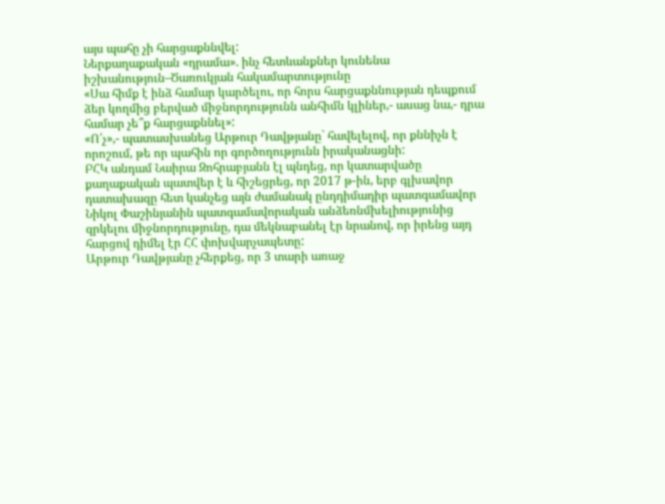այս պահը չի հարցաքննվել:
Ներքաղաքական «դրամա». ինչ հետևանքներ կունենա իշխանություն–Ծառուկյան հակամարտությունը
«Սա հիմք է ինձ համար կարծելու, որ հորս հարցաքննության դեպքում ձեր կողմից բերված միջնորդությունն անհիմն կլիներ,- ասաց նա,- դրա համար չե՞ք հարցաքննել»:
«Ո՛չ»,- պատասխանեց Արթուր Դավթյանը` հավելելով, որ քննիչն է որոշում, թե որ պահին որ գործողությունն իրականացնի:
ԲՀԿ անդամ Նաիրա Զոհրաբյանն էլ պնդեց, որ կատարվածը քաղաքական պատվեր է և հիշեցրեց, որ 2017 թ-ին, երբ գլխավոր դատախազը հետ կանչեց այն ժամանակ ընդդիմադիր պատգամավոր Նիկոլ Փաշինյանին պատգամավորական անձեռնմխելիությունից զրկելու միջնորդությունը, դա մեկնաբանել էր նրանով, որ իրենց այդ հարցով դիմել էր ՀՀ փոխվարչապետը:
Արթուր Դավթյանը չհերքեց, որ 3 տարի առաջ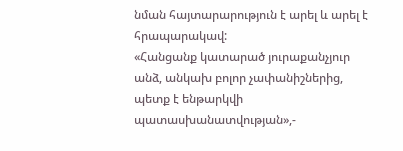նման հայտարարություն է արել և արել է հրապարակավ:
«Հանցանք կատարած յուրաքանչյուր անձ, անկախ բոլոր չափանիշներից, պետք է ենթարկվի պատասխանատվության»,-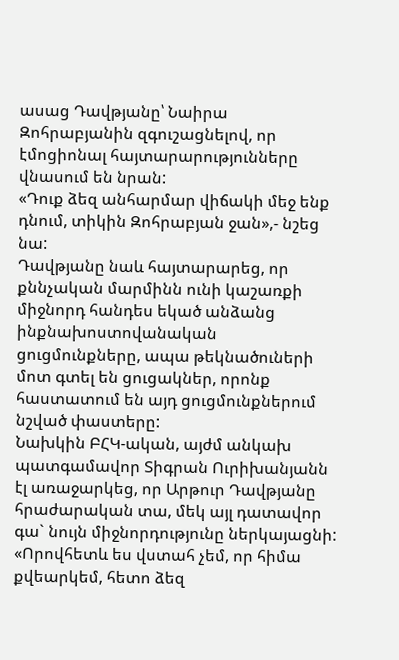ասաց Դավթյանը՝ Նաիրա Զոհրաբյանին զգուշացնելով, որ էմոցիոնալ հայտարարությունները վնասում են նրան:
«Դուք ձեզ անհարմար վիճակի մեջ ենք դնում, տիկին Զոհրաբյան ջան»,- նշեց նա:
Դավթյանը նաև հայտարարեց, որ քննչական մարմինն ունի կաշառքի միջնորդ հանդես եկած անձանց ինքնախոստովանական ցուցմունքները, ապա թեկնածուների մոտ գտել են ցուցակներ, որոնք հաստատում են այդ ցուցմունքներում նշված փաստերը:
Նախկին ԲՀԿ-ական, այժմ անկախ պատգամավոր Տիգրան Ուրիխանյանն էլ առաջարկեց, որ Արթուր Դավթյանը հրաժարական տա, մեկ այլ դատավոր գա` նույն միջնորդությունը ներկայացնի:
«Որովհետև ես վստահ չեմ, որ հիմա քվեարկեմ, հետո ձեզ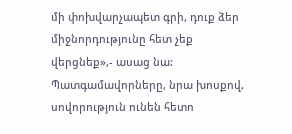մի փոխվարչապետ գրի, դուք ձեր միջնորդությունը հետ չեք վերցնեք»,- ասաց նա:
Պատգամավորները, նրա խոսքով, սովորություն ունեն հետո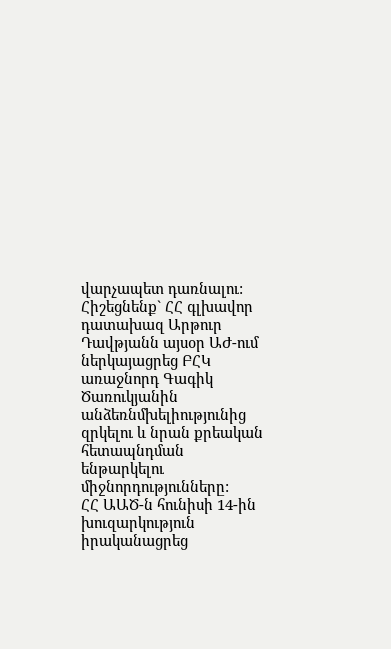վարչապետ դառնալու:
Հիշեցնենք` ՀՀ գլխավոր դատախազ Արթուր Դավթյանն այսօր ԱԺ-ում ներկայացրեց ԲՀԿ առաջնորդ Գագիկ Ծառուկյանին անձեռնմխելիությունից զրկելու և նրան քրեական հետապնդման ենթարկելու միջնորդությունները:
ՀՀ ԱԱԾ-ն հունիսի 14-ին խուզարկություն իրականացրեց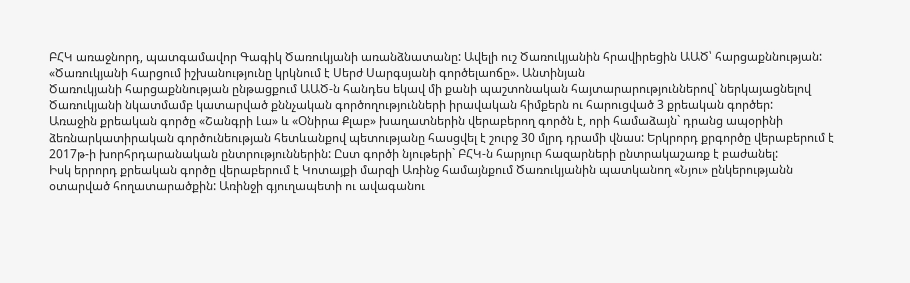ԲՀԿ առաջնորդ, պատգամավոր Գագիկ Ծառուկյանի առանձնատանը: Ավելի ուշ Ծառուկյանին հրավիրեցին ԱԱԾ՝ հարցաքննության:
«Ծառուկյանի հարցում իշխանությունը կրկնում է Սերժ Սարգսյանի գործելաոճը». Անտինյան
Ծառուկյանի հարցաքննության ընթացքում ԱԱԾ-ն հանդես եկավ մի քանի պաշտոնական հայտարարություններով` ներկայացնելով Ծառուկյանի նկատմամբ կատարված քննչական գործողությունների իրավական հիմքերն ու հարուցված 3 քրեական գործեր:
Առաջին քրեական գործը «Շանգրի Լա» և «Օնիրա Քլաբ» խաղատներին վերաբերող գործն է, որի համաձայն` դրանց ապօրինի ձեռնարկատիրական գործունեության հետևանքով պետությանը հասցվել է շուրջ 30 մլրդ դրամի վնաս: Երկրորդ քրգործը վերաբերում է 2017թ-ի խորհրդարանական ընտրություններին: Ըստ գործի նյութերի` ԲՀԿ-ն հարյուր հազարների ընտրակաշառք է բաժանել:
Իսկ երրորդ քրեական գործը վերաբերում է Կոտայքի մարզի Առինջ համայնքում Ծառուկյանին պատկանող «Նյու» ընկերությանն օտարված հողատարածքին: Առինջի գյուղապետի ու ավագանու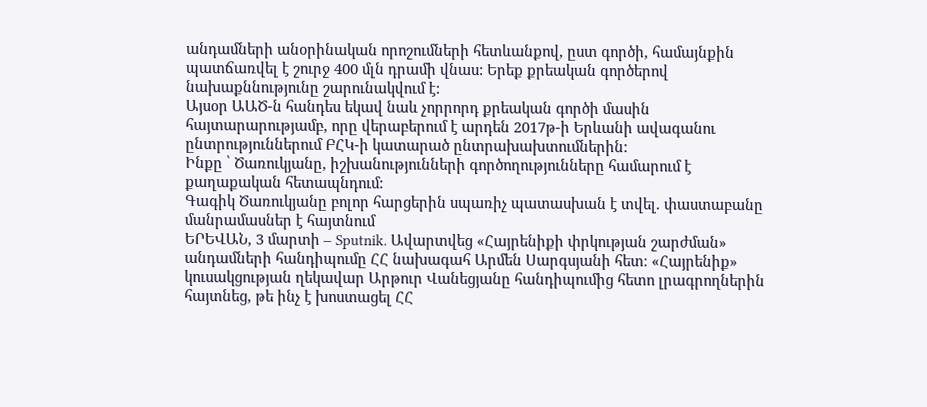անդամների անօրինական որոշումների հետևանքով, ըստ գործի, համայնքին պատճառվել է շուրջ 400 մլն դրամի վնաս: Երեք քրեական գործերով նախաքննությունը շարունակվում է:
Այսօր ԱԱԾ-ն հանդես եկավ նաև չորրորդ քրեական գործի մասին հայտարարությամբ, որը վերաբերում է արդեն 2017թ-ի Երևանի ավագանու ընտրություններում ԲՀԿ-ի կատարած ընտրախախտումներին:
Ինքը ՝ Ծառուկյանը, իշխանությունների գործողությունները համարում է քաղաքական հետապնդում:
Գագիկ Ծառուկյանը բոլոր հարցերին սպառիչ պատասխան է տվել. փաստաբանը մանրամասներ է հայտնում
ԵՐԵՎԱՆ, 3 մարտի – Sputnik. Ավարտվեց «Հայրենիքի փրկության շարժման» անդամների հանդիպումը ՀՀ նախագահ Արմեն Սարգսյանի հետ։ «Հայրենիք» կուսակցության ղեկավար Արթուր Վանեցյանը հանդիպումից հետո լրագրողներին հայտնեց, թե ինչ է խոստացել ՀՀ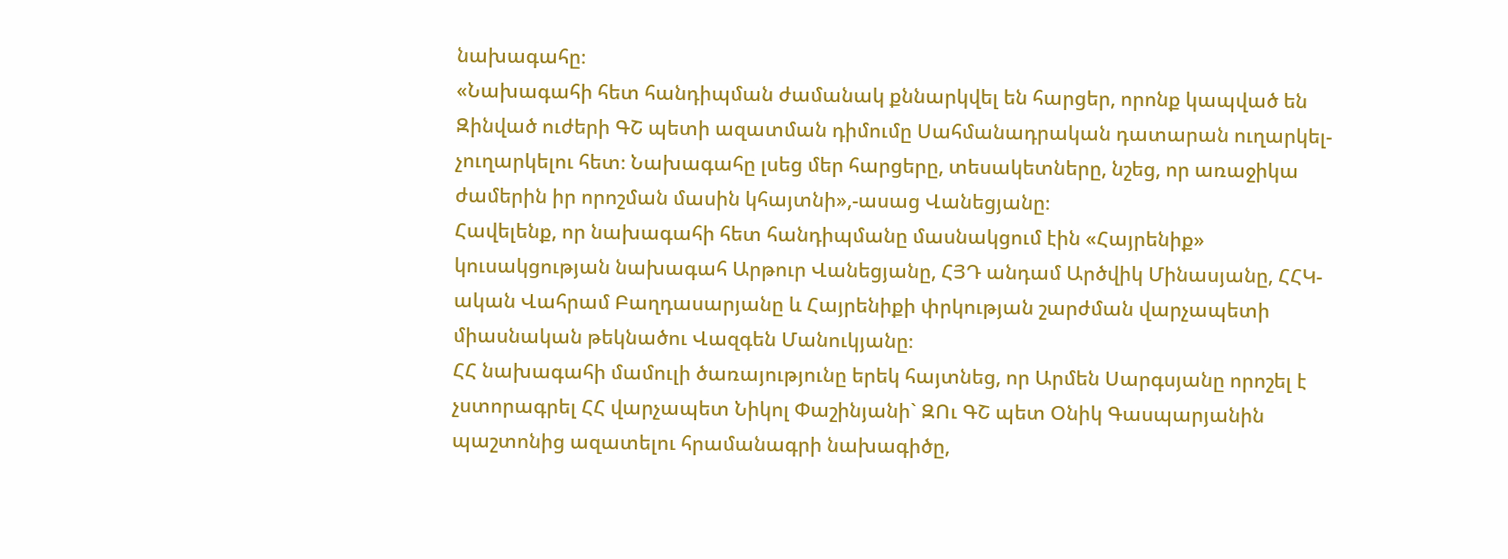նախագահը։
«Նախագահի հետ հանդիպման ժամանակ քննարկվել են հարցեր, որոնք կապված են Զինված ուժերի ԳՇ պետի ազատման դիմումը Սահմանադրական դատարան ուղարկել-չուղարկելու հետ։ Նախագահը լսեց մեր հարցերը, տեսակետները, նշեց, որ առաջիկա ժամերին իր որոշման մասին կհայտնի»,-ասաց Վանեցյանը։
Հավելենք, որ նախագահի հետ հանդիպմանը մասնակցում էին «Հայրենիք» կուսակցության նախագահ Արթուր Վանեցյանը, ՀՅԴ անդամ Արծվիկ Մինասյանը, ՀՀԿ-ական Վահրամ Բաղդասարյանը և Հայրենիքի փրկության շարժման վարչապետի միասնական թեկնածու Վազգեն Մանուկյանը։
ՀՀ նախագահի մամուլի ծառայությունը երեկ հայտնեց, որ Արմեն Սարգսյանը որոշել է չստորագրել ՀՀ վարչապետ Նիկոլ Փաշինյանի` ԶՈւ ԳՇ պետ Օնիկ Գասպարյանին պաշտոնից ազատելու հրամանագրի նախագիծը,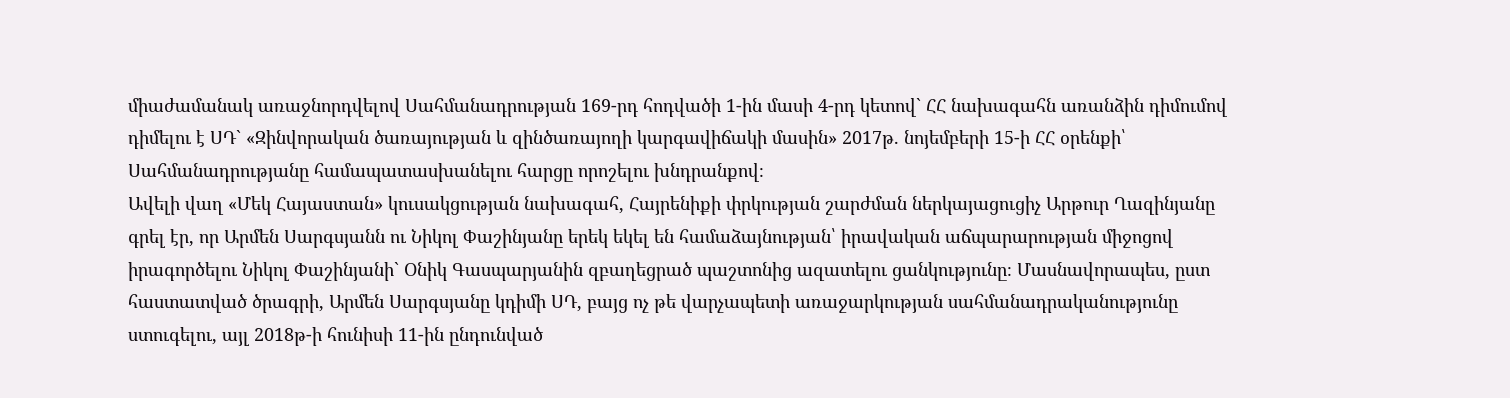միաժամանակ առաջնորդվելով Սահմանադրության 169-րդ հոդվածի 1-ին մասի 4-րդ կետով` ՀՀ նախագահն առանձին դիմումով դիմելու է ՍԴ` «Զինվորական ծառայության և զինծառայողի կարգավիճակի մասին» 2017թ. նոյեմբերի 15-ի ՀՀ օրենքի՝ Սահմանադրությանը համապատասխանելու հարցը որոշելու խնդրանքով։
Ավելի վաղ «Մեկ Հայաստան» կուսակցության նախագահ, Հայրենիքի փրկության շարժման ներկայացուցիչ Արթուր Ղազինյանը գրել էր, որ Արմեն Սարգսյանն ու Նիկոլ Փաշինյանը երեկ եկել են համաձայնության՝ իրավական աճպարարության միջոցով իրագործելու Նիկոլ Փաշինյանի` Օնիկ Գասպարյանին զբաղեցրած պաշտոնից ազատելու ցանկությունը։ Մասնավորապես, ըստ հաստատված ծրագրի, Արմեն Սարգսյանը կդիմի ՍԴ, բայց ոչ թե վարչապետի առաջարկության սահմանադրականությունը ստուգելու, այլ 2018թ-ի հունիսի 11-ին ընդունված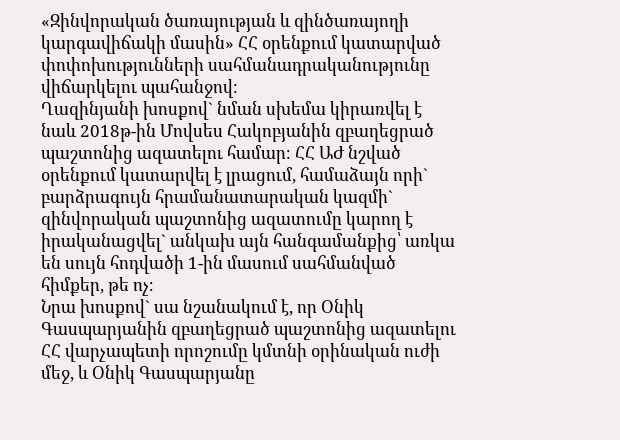«Զինվորական ծառայության և զինծառայողի կարգավիճակի մասին» ՀՀ օրենքում կատարված փոփոխությունների սահմանադրականությունը վիճարկելու պահանջով։
Ղազինյանի խոսքով` նման սխեմա կիրառվել է նաև 2018թ-ին Մովսես Հակոբյանին զբաղեցրած պաշտոնից ազատելու համար։ ՀՀ ԱԺ նշված օրենքում կատարվել է լրացում, համաձայն որի` բարձրագույն հրամանատարական կազմի` զինվորական պաշտոնից ազատումը կարող է իրականացվել` անկախ այն հանգամանքից՝ առկա են սույն հոդվածի 1-ին մասում սահմանված հիմքեր, թե ոչ։
Նրա խոսքով` սա նշանակում է, որ Օնիկ Գասպարյանին զբաղեցրած պաշտոնից ազատելու ՀՀ վարչապետի որոշումը կմտնի օրինական ուժի մեջ, և Օնիկ Գասպարյանը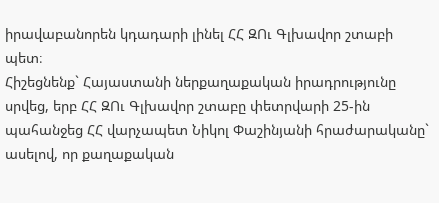իրավաբանորեն կդադարի լինել ՀՀ ԶՈւ Գլխավոր շտաբի պետ։
Հիշեցնենք` Հայաստանի ներքաղաքական իրադրությունը սրվեց, երբ ՀՀ ԶՈւ Գլխավոր շտաբը փետրվարի 25-ին պահանջեց ՀՀ վարչապետ Նիկոլ Փաշինյանի հրաժարականը` ասելով, որ քաղաքական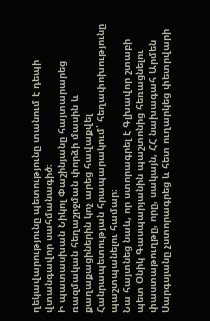ղեկավարությունը պետությունը տանում է դեպի վտանգավոր սահմանագիծ։
Ի պատասխան Նիկոլ Փաշինյանը հայտարարեց ռազմական հեղաշրջման փորձի մասին և քաղաքացիներին կոչ արեց հավաքվել Հանրապետության հրապարակում՝ հեղափոխությունը պաշտպանելու համար։
Նա հայտնեց նաև, որ ստորագրել է Գլխավոր շտաբի պետ Օնիկ Գասպարյանին պաշտոնից հեռացնելու փաստաթուղթը, որը, սակայն, ՀՀ նախագահ Արմեն Սարգսյանը չստորագրեց և հետ ուղարկեց փետրվարի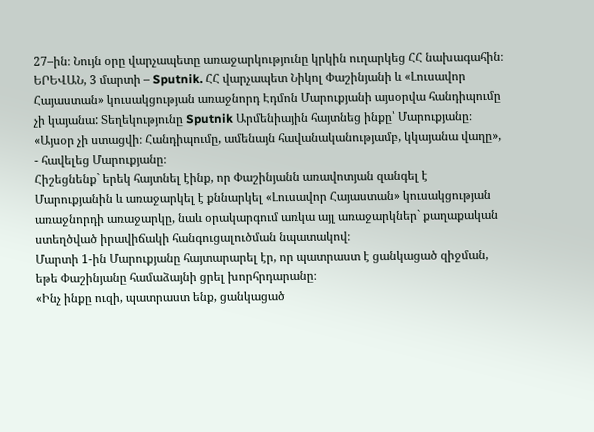27–ին։ Նույն օրը վարչապետը առաջարկությունը կրկին ուղարկեց ՀՀ նախագահին։
ԵՐԵՎԱՆ, 3 մարտի – Sputnik. ՀՀ վարչապետ Նիկոլ Փաշինյանի և «Լուսավոր Հայաստան» կուսակցության առաջնորդ Էդմոն Մարուքյանի այսօրվա հանդիպումը չի կայանա: Տեղեկությունը Sputnik Արմենիային հայտնեց ինքը՝ Մարուքյանը։
«Այսօր չի ստացվի։ Հանդիպումը, ամենայն հավանականությամբ, կկայանա վաղը», - հավելեց Մարուքյանը։
Հիշեցնենք` երեկ հայտնել էինք, որ Փաշինյանն առավոտյան զանգել է Մարուքյանին և առաջարկել է քննարկել «Լուսավոր Հայաստան» կուսակցության առաջնորդի առաջարկը, նաև օրակարգում առկա այլ առաջարկներ` քաղաքական ստեղծված իրավիճակի հանգուցալուծման նպատակով։
Մարտի 1-ին Մարուքյանը հայտարարել էր, որ պատրաստ է ցանկացած զիջման, եթե Փաշինյանը համաձայնի ցրել խորհրդարանը։
«Ինչ ինքը ուզի, պատրաստ ենք, ցանկացած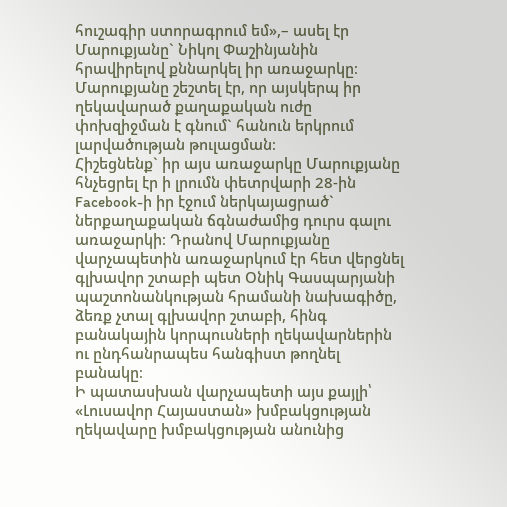հուշագիր ստորագրում եմ»,– ասել էր Մարուքյանը` Նիկոլ Փաշինյանին հրավիրելով քննարկել իր առաջարկը։
Մարուքյանը շեշտել էր, որ այսկերպ իր ղեկավարած քաղաքական ուժը փոխզիջման է գնում` հանուն երկրում լարվածության թուլացման։
Հիշեցնենք` իր այս առաջարկը Մարուքյանը հնչեցրել էր ի լրումն փետրվարի 28-ին Facebook-ի իր էջում ներկայացրած` ներքաղաքական ճգնաժամից դուրս գալու առաջարկի։ Դրանով Մարուքյանը վարչապետին առաջարկում էր հետ վերցնել գլխավոր շտաբի պետ Օնիկ Գասպարյանի պաշտոնանկության հրամանի նախագիծը, ձեռք չտալ գլխավոր շտաբի, հինգ բանակային կորպուսների ղեկավարներին ու ընդհանրապես հանգիստ թողնել բանակը։
Ի պատասխան վարչապետի այս քայլի՝ «Լուսավոր Հայաստան» խմբակցության ղեկավարը խմբակցության անունից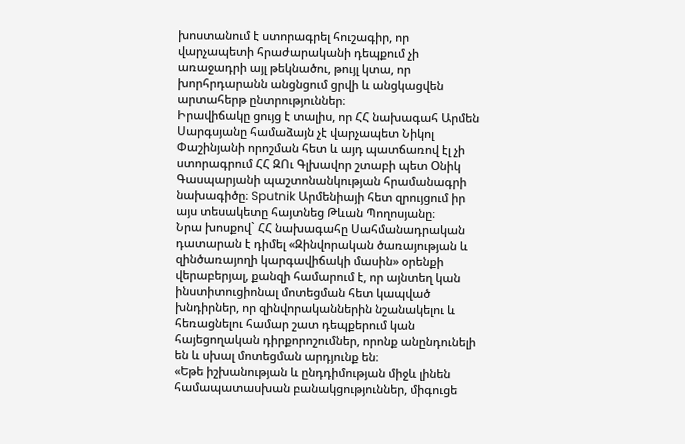խոստանում է ստորագրել հուշագիր, որ վարչապետի հրաժարականի դեպքում չի առաջադրի այլ թեկնածու, թույլ կտա, որ խորհրդարանն անցնցում ցրվի և անցկացվեն արտահերթ ընտրություններ։
Իրավիճակը ցույց է տալիս, որ ՀՀ նախագահ Արմեն Սարգսյանը համաձայն չէ վարչապետ Նիկոլ Փաշինյանի որոշման հետ և այդ պատճառով էլ չի ստորագրում ՀՀ ԶՈւ Գլխավոր շտաբի պետ Օնիկ Գասպարյանի պաշտոնանկության հրամանագրի նախագիծը։ Sputnik Արմենիայի հետ զրույցում իր այս տեսակետը հայտնեց Թևան Պողոսյանը։
Նրա խոսքով` ՀՀ նախագահը Սահմանադրական դատարան է դիմել «Զինվորական ծառայության և զինծառայողի կարգավիճակի մասին» օրենքի վերաբերյալ, քանզի համարում է, որ այնտեղ կան ինստիտուցիոնալ մոտեցման հետ կապված խնդիրներ, որ զինվորականներին նշանակելու և հեռացնելու համար շատ դեպքերում կան հայեցողական դիրքորոշումներ, որոնք անընդունելի են և սխալ մոտեցման արդյունք են։
«Եթե իշխանության և ընդդիմության միջև լինեն համապատասխան բանակցություններ, միգուցե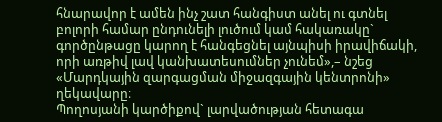հնարավոր է ամեն ինչ շատ հանգիստ անել ու գտնել բոլորի համար ընդունելի լուծում կամ հակառակը` գործընթացը կարող է հանգեցնել այնպիսի իրավիճակի, որի առթիվ լավ կանխատեսումներ չունեմ»,– նշեց «Մարդկային զարգացման միջազգային կենտրոնի» ղեկավարը։
Պողոսյանի կարծիքով` լարվածության հետագա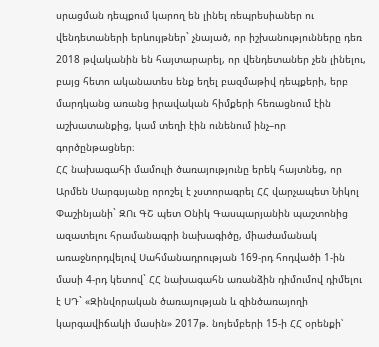սրացման դեպքում կարող են լինել ռեպրեսիաներ ու վենդետաների երևույթներ` չնայած, որ իշխանությունները դեռ 2018 թվականին են հայտարարել, որ վենդետաներ չեն լինելու, բայց հետո ականատես ենք եղել բազմաթիվ դեպքերի, երբ մարդկանց առանց իրավական հիմքերի հեռացնում էին աշխատանքից, կամ տեղի էին ունենում ինչ–որ գործընթացներ։
ՀՀ նախագահի մամուլի ծառայությունը երեկ հայտնեց, որ Արմեն Սարգսյանը որոշել է չստորագրել ՀՀ վարչապետ Նիկոլ Փաշինյանի` ԶՈւ ԳՇ պետ Օնիկ Գասպարյանին պաշտոնից ազատելու հրամանագրի նախագիծը, միաժամանակ առաջնորդվելով Սահմանադրության 169-րդ հոդվածի 1-ին մասի 4-րդ կետով` ՀՀ նախագահն առանձին դիմումով դիմելու է ՍԴ` «Զինվորական ծառայության և զինծառայողի կարգավիճակի մասին» 2017թ. նոյեմբերի 15-ի ՀՀ օրենքի՝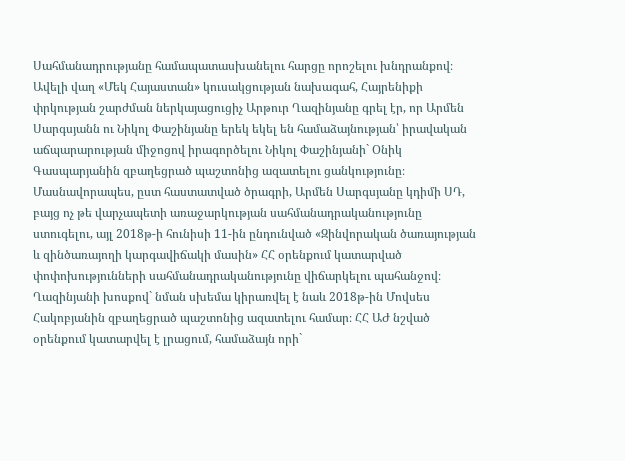Սահմանադրությանը համապատասխանելու հարցը որոշելու խնդրանքով։
Ավելի վաղ «Մեկ Հայաստան» կուսակցության նախագահ, Հայրենիքի փրկության շարժման ներկայացուցիչ Արթուր Ղազինյանը գրել էր, որ Արմեն Սարգսյանն ու Նիկոլ Փաշինյանը երեկ եկել են համաձայնության՝ իրավական աճպարարության միջոցով իրագործելու Նիկոլ Փաշինյանի` Օնիկ Գասպարյանին զբաղեցրած պաշտոնից ազատելու ցանկությունը։ Մասնավորապես, ըստ հաստատված ծրագրի, Արմեն Սարգսյանը կդիմի ՍԴ, բայց ոչ թե վարչապետի առաջարկության սահմանադրականությունը ստուգելու, այլ 2018թ-ի հունիսի 11-ին ընդունված «Զինվորական ծառայության և զինծառայողի կարգավիճակի մասին» ՀՀ օրենքում կատարված փոփոխությունների սահմանադրականությունը վիճարկելու պահանջով։
Ղազինյանի խոսքով` նման սխեմա կիրառվել է նաև 2018թ-ին Մովսես Հակոբյանին զբաղեցրած պաշտոնից ազատելու համար։ ՀՀ ԱԺ նշված օրենքում կատարվել է լրացում, համաձայն որի`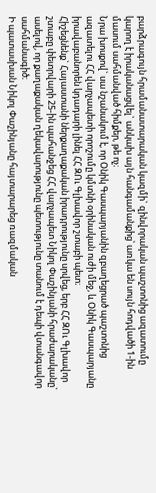բարձրագույն հրամանատարական կազմի` զինվորական պաշտոնից ազատումը կարող է իրականացվել` անկախ այն հանգամանքից՝ առկա են սույն հոդվածի 1-ին մասում սահմանված հիմքեր, թե ոչ։
Նրա խոսքով` սա նշանակում է, որ Օնիկ Գասպարյանին զբաղեցրած պաշտոնից ազատելու ՀՀ վարչապետի որոշումը կմտնի օրինական ուժի մեջ, և Օնիկ Գասպարյանը իրավաբանորեն կդադարի լինել ՀՀ ԶՈւ Գլխավոր շտաբի պետ։
Հիշեցնենք` Հայաստանի ներքաղաքական իրադրությունը սրվեց, երբ ՀՀ ԶՈւ Գլխավոր շտաբը փետրվարի 25-ին պահանջեց ՀՀ վարչապետ Նիկոլ Փաշինյանի հրաժարականը` ասելով, որ քաղաքական ղեկավարությունը պետությունը տանում է դեպի վտանգավոր սահմանագիծ։
Ի պատասխան Նիկոլ Փաշինյանը հայտարարեց ռազմական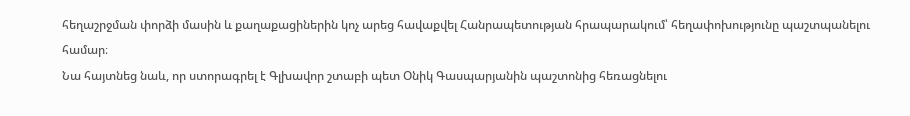հեղաշրջման փորձի մասին և քաղաքացիներին կոչ արեց հավաքվել Հանրապետության հրապարակում՝ հեղափոխությունը պաշտպանելու համար։
Նա հայտնեց նաև, որ ստորագրել է Գլխավոր շտաբի պետ Օնիկ Գասպարյանին պաշտոնից հեռացնելու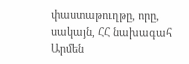փաստաթուղթը, որը, սակայն, ՀՀ նախագահ Արմեն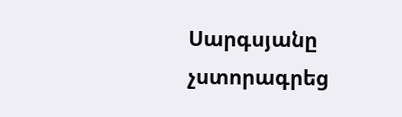Սարգսյանը չստորագրեց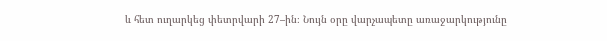և հետ ուղարկեց փետրվարի 27–ին։ Նույն օրը վարչապետը առաջարկությունը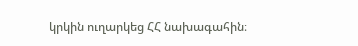կրկին ուղարկեց ՀՀ նախագահին։